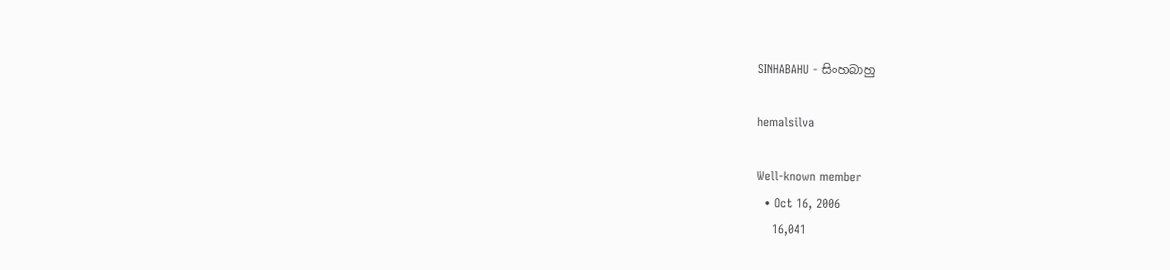SINHABAHU - සිංහබාහු

hemalsilva

Well-known member
  • Oct 16, 2006
    16,041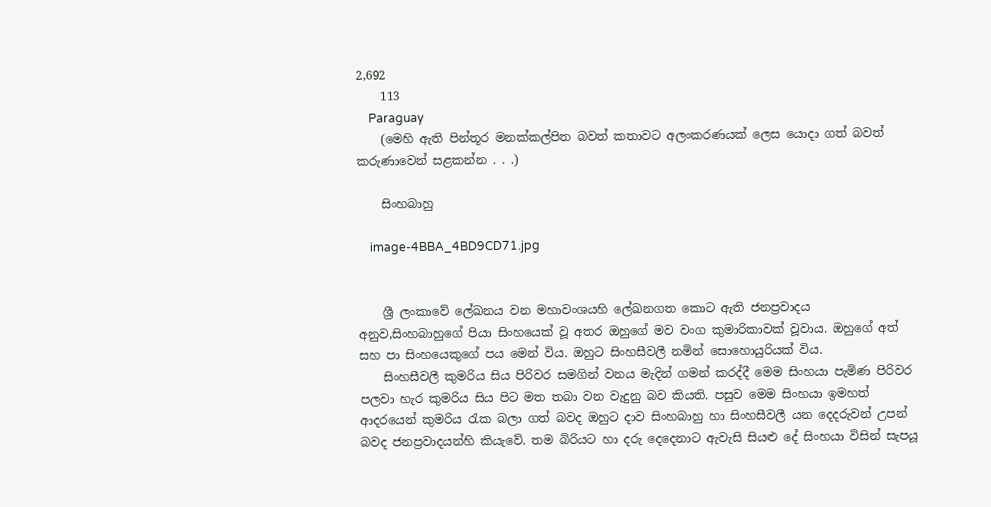2,692
    113
    Paraguay
    (මෙහි ඇති පින්තූර මනක්කල්පිත බවත් කතාවට අලංකරණයක් ලෙස යොදා ගත් බවත් කරුණාවෙන් සළකන්න . . .)

    සිංහබාහු

    image-4BBA_4BD9CD71.jpg


    ශ්‍රී ලංකාවේ ලේඛනය වන මහාවංශයහි ලේඛනගත කොට ඇති ජනප්‍රවාදය අනුව,සිංහබාහුගේ පියා සිංහයෙක් වූ අතර ඔහුගේ මව වංග කුමාරිකාවක් වූවාය. ඔහුගේ අත් සහ පා සිංහයෙකුගේ පය මෙන් විය. ඔහුට සිංහසීවලී නමින් සොහොයුරියක් විය.
    සිංහසීවලී කුමරිය සිය පිරිවර සමගින් වනය මැදින් ගමන් කරද්දී මෙම සිංහයා පැමිණ පිරිවර පලවා හැර කුමරිය සිය පිට මත තබා වන වැදුනු බව කියති. පසුව මෙම සිංහයා ඉමහත් ආදරයෙන් කුමරිය රැක බලා ගත් බවද ඔහුට දාව සිංහබාහු හා සිංහසීවලී යන දෙදරුවන් උපන් බවද ජනප්‍රවාදයන්හි කියැවේ. තම බිරියට හා දරු දෙදෙනාට ඇවැසි සියළු දේ සිංහයා විසින් සැපයූ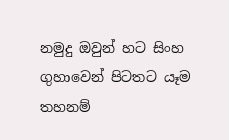නමුදු ඔවුන් හට සිංහ ගුහාවෙන් පිටතට යෑම තහනම්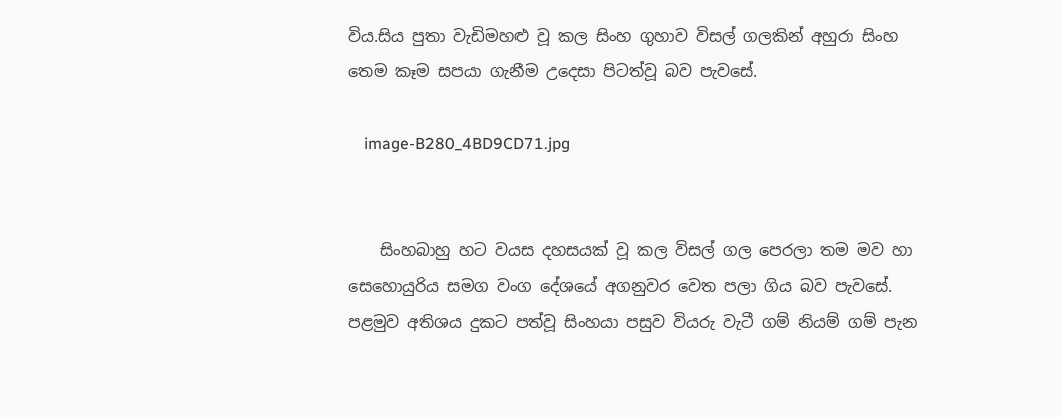විය.සිය පුතා වැඩිමහළු වූ කල සිංහ ගුහාව විසල් ගලකින් අහුරා සිංහ තෙම කෑම සපයා ගැනීම උදෙසා පිටත්වූ බව පැවසේ.

    image-B280_4BD9CD71.jpg


    සිංහබාහු හට වයස දහසයක් වූ කල විසල් ගල පෙරලා තම මව හා සෙහොයුරිය සමග වංග දේශයේ අගනුවර වෙත පලා ගිය බව පැවසේ. පළමුව අතිශය දුකට පත්වූ සිංහයා පසුව වියරු වැටී ගම් නියම් ගම් පැන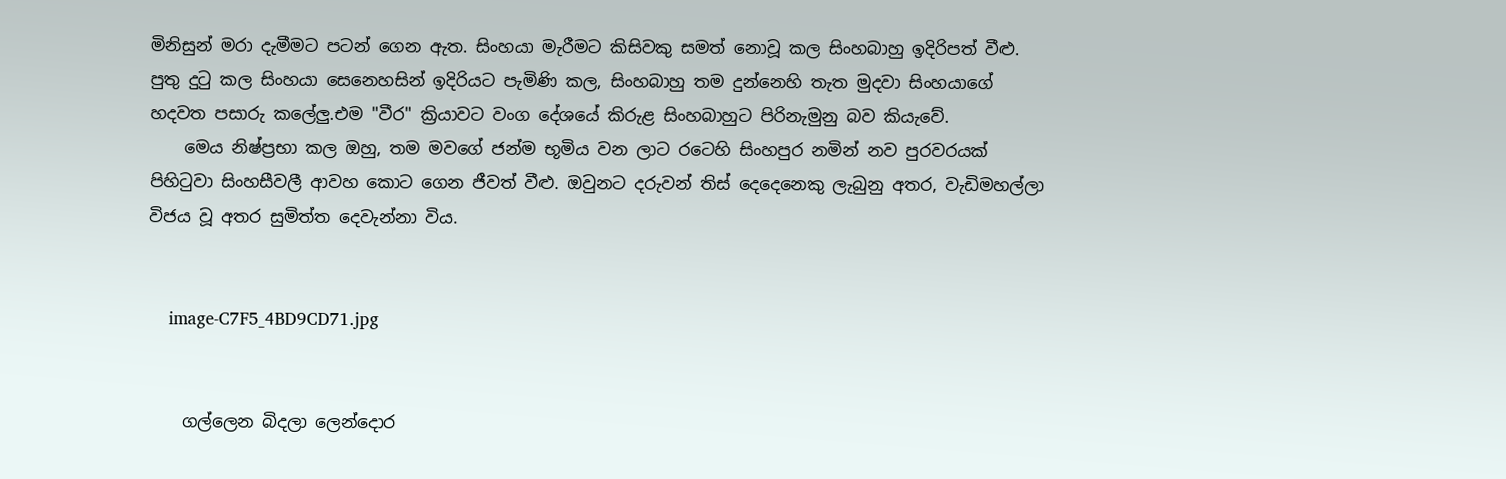මිනිසුන් මරා දැමීමට පටන් ගෙන ඇත. සිංහයා මැරීමට කිසිවකු සමත් නොවූ කල සිංහබාහු ඉදිරිපත් වීළු. පුතු දුටු කල සිංහයා සෙනෙහසින් ඉදිරියට පැමිණි කල, සිංහබාහු තම දුන්නෙහි තැත මුදවා සිංහයාගේ හදවත පසාරු කලේලු.එම "වීර" ක්‍රියාවට වංග දේශයේ කිරුළ සිංහබාහුට පිරිනැමුනු බව කියැවේ.
    මෙය නිෂ්ප්‍රභා කල ඔහු, තම මවගේ ජන්ම භූමිය වන ලාට රටෙහි සිංහපුර නමින් නව පුරවරයක් පිහිටුවා සිංහසීවලී ආවහ කොට ගෙන ජීවත් වීළු. ඔවුනට දරුවන් තිස් දෙදෙනෙකු ලැබුනු අතර, වැඩිමහල්ලා විජය වූ අතර සුමිත්ත දෙවැන්නා විය.


    image-C7F5_4BD9CD71.jpg


    ගල්ලෙන බිදලා ලෙන්දොර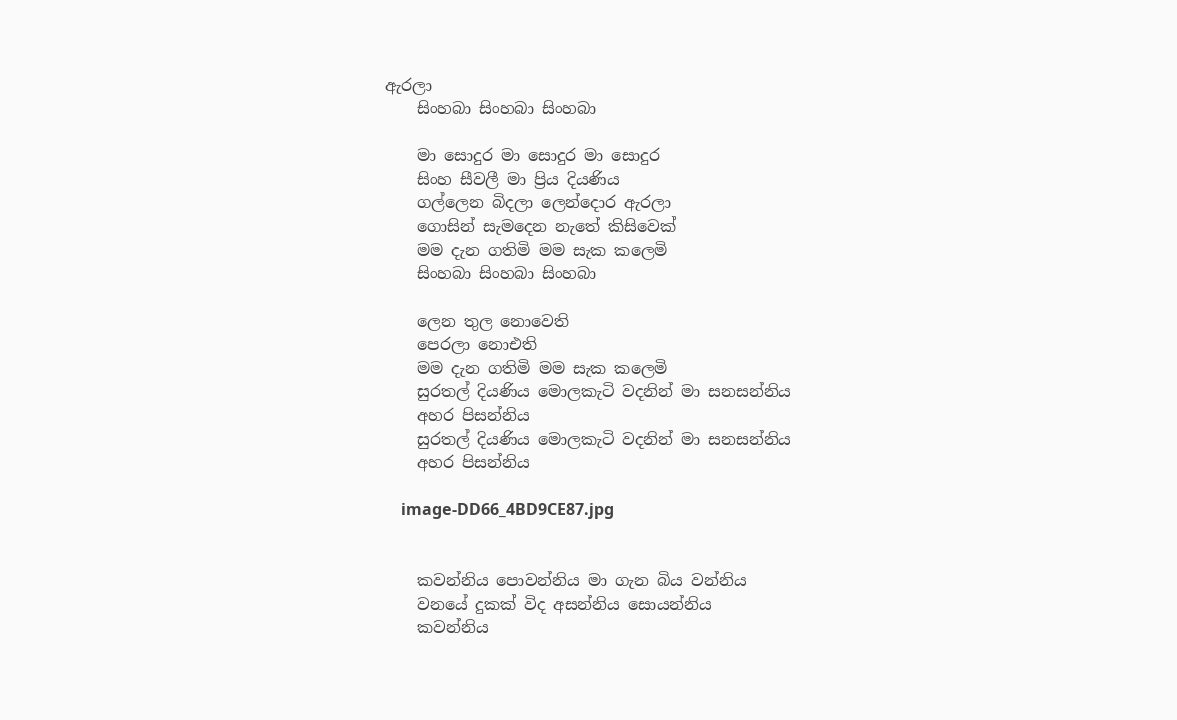ඇරලා
    සිංහබා සිංහබා සිංහබා

    මා සොදුර මා සොදුර මා සොදුර
    සිංහ සීවලී මා ප්‍රිය දියණිය
    ගල්ලෙන බිදලා ලෙන්දොර ඇරලා
    ගොසින් සැමදෙන නැතේ කිසිවෙක්
    මම දැන ගතිමි මම සැක කලෙමි
    සිංහබා සිංහබා සිංහබා

    ලෙන තුල නොවෙති
    පෙරලා නොඑති
    මම දැන ගතිමි මම සැක කලෙමි
    සුරතල් දියණිය මොලකැටි වදනින් මා සනසන්නිය
    අහර පිසන්නිය
    සුරතල් දියණිය මොලකැටි වදනින් මා සනසන්නිය
    අහර පිසන්නිය

    image-DD66_4BD9CE87.jpg


    කවන්නිය පොවන්නිය මා ගැන බිය වන්නිය
    වනයේ දුකක් විද අසන්නිය සොයන්නිය
    කවන්නිය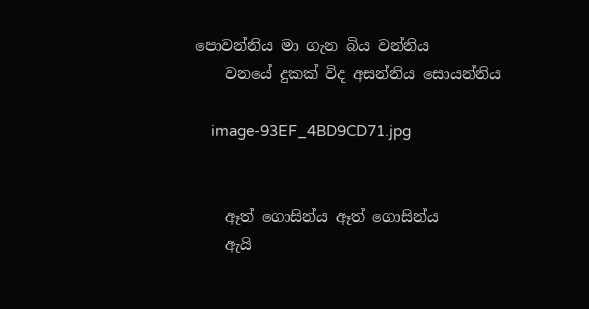පොවන්නිය මා ගැන බිය වන්නිය
    වනයේ දුකක් විද අසන්නිය සොයන්නිය

    image-93EF_4BD9CD71.jpg


    ඈත් ගොසින්ය ඈත් ගොසින්ය
    ඇයි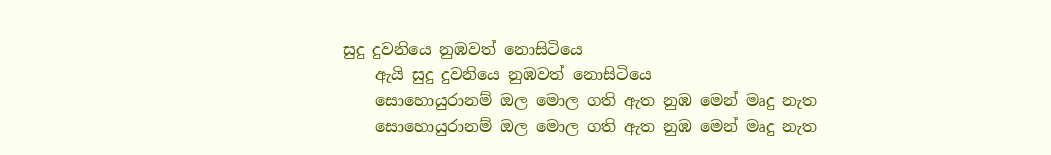සුදු දුවනියෙ නුඹවත් නොසිටියෙ
    ඇයි සුදු දුවනියෙ නුඹවත් නොසිටියෙ
    සොහොයුරානම් ඔල මොල ගති ඇත නුඹ මෙන් මෘදු නැත
    සොහොයුරානම් ඔල මොල ගති ඇත නුඹ මෙන් මෘදු නැත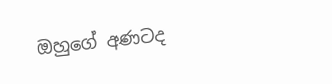ඔහුගේ අණටද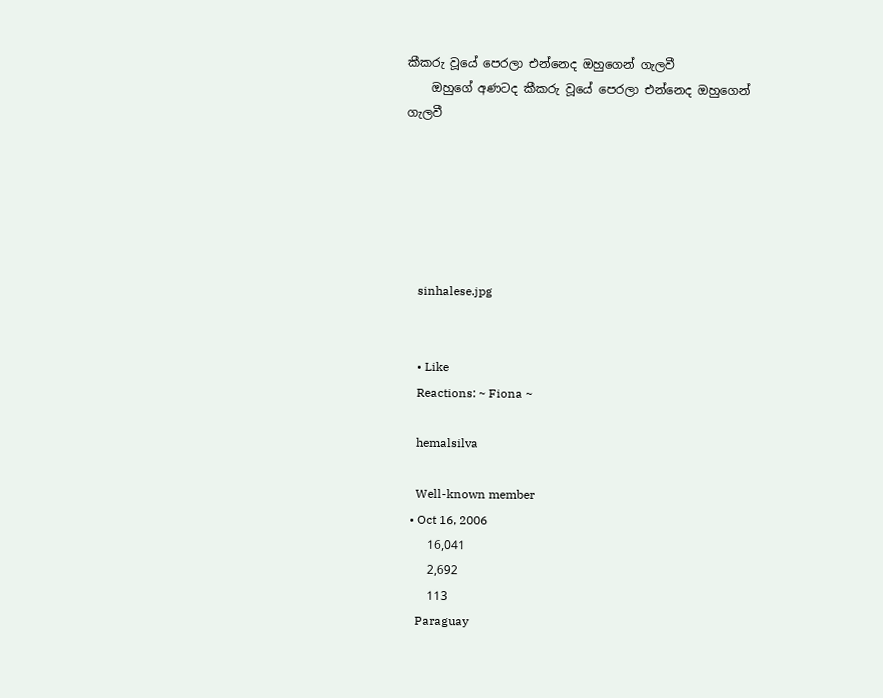කීකරු වූයේ පෙරලා එන්නෙද ඔහුගෙන් ගැලවී
    ඔහුගේ අණටද කීකරු වූයේ පෙරලා එන්නෙද ඔහුගෙන් ගැලවී






    sinhalese.jpg


    • Like
    Reactions: ~ Fiona ~

    hemalsilva

    Well-known member
  • Oct 16, 2006
    16,041
    2,692
    113
    Paraguay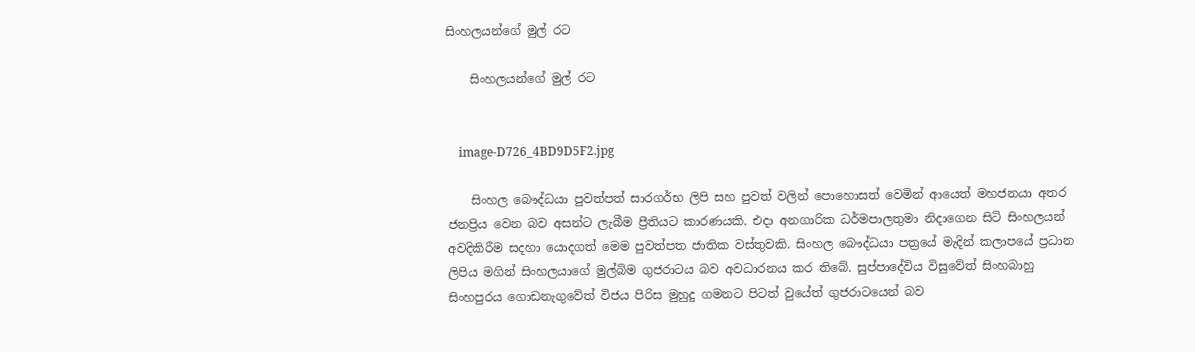සිංහලයන්ගේ මුල් රට

    සිංහලයන්ගේ මුල් රට


    image-D726_4BD9D5F2.jpg

    සිංහල බෞද්ධයා පුවත්පත් සාරගර්භ ලිපි සහ පුවත් වලින් පොහොසත් වෙමින් ආයෙත් මහජනයා අතර ජනප්‍රිය වෙන බව අසන්ට ලැබීම ප්‍රීතියට කාරණයකි. එදා අනගාරික ධර්මපාලතුමා නිදාගෙන සිටි සිංහලයන් අවදිකිරීම සදහා යොදගත් මෙම පුවත්පත ජාතික වස්තුවකි. සිංහල බෞද්ධයා පත්‍රයේ මැදින් කලාපයේ ප්‍රධාන ලිපිය මගින් සිංහලයාගේ මුල්බිම ගුජරාටය බව අවධාරනය කර තිබේ. සුප්පාදේවිය විසුවේත් සිංහබාහු සිංහපුරය ගොඩනැගුවේත් විජය පිරිස මුහුදු ගමනට පිටත් වුයේත් ගුජරාටයෙන් බව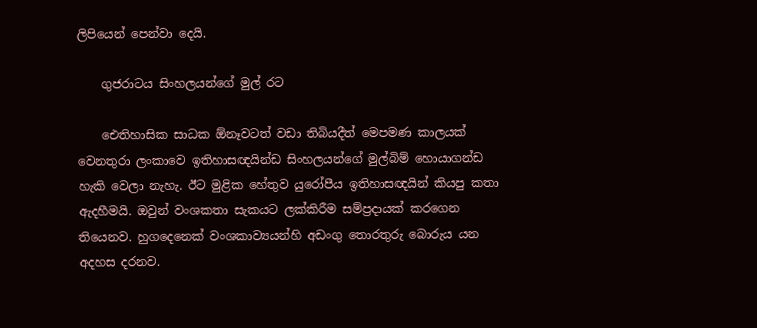ලිපියෙන් පෙන්වා දෙයි.

    ගුජරාටය සිංහලයන්ගේ මුල් රට

    ඓතිහාසික සාධක ඕනෑවටත් වඩා තිබියදීත් මෙපමණ කාලයක් වෙනතුරා ලංකාවෙ ඉතිහාසඥයින්ඩ සිංහලයන්ගේ මුල්බිම් හොයාගන්ඩ හැකි වෙලා නැහැ. ඊට මුළික හේතුව යුරෝපීය ඉතිහාසඥයින් කියපු කතා ඇදහීමයි. ඔවුන් වංශකතා සැකයට ලක්කිරීම සම්ප්‍රදායක් කරගෙන තියෙනව. හුගදෙනෙක් වංශකාව්‍යයන්හි අඩංගු තොරතුරු බොරුය යන අදහස දරනව.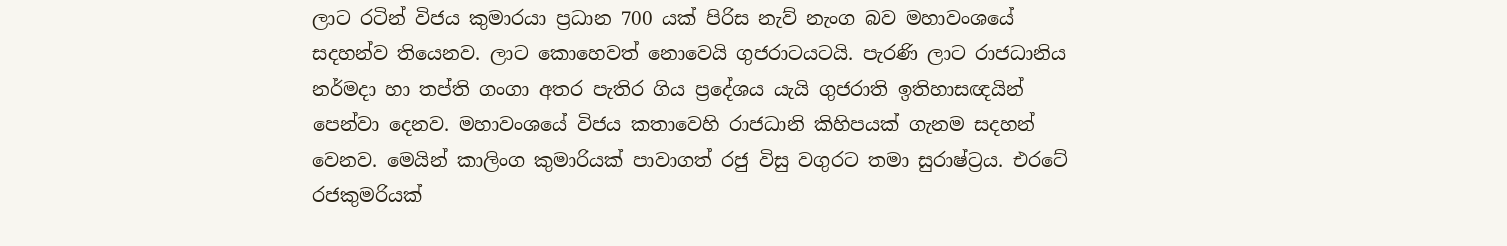ලාට රටින් විජය කුමාරයා ප්‍රධාන 700 යක් පිරිස නැව් නැංග බව මහාවංශයේ සදහන්ව තියෙනව. ලාට කොහෙවත් නොවෙයි ගුජරාටයටයි. පැරණි ලාට රාජධානිය නර්මදා හා තප්ති ගංගා අතර පැතිර ගිය ප්‍රදේශය යැයි ගුජරාති ඉතිහාසඥයින් පෙන්වා දෙනව. මහාවංශයේ විජය කතාවෙහි රාජධානි කිහිපයක් ගැනම සදහන් වෙනව. මෙයින් කාලිංග කුමාරියක් පාවාගත් රජු විසු වගුරට තමා සුරාෂ්ට්‍රය. එරටේ රජකුමරියක්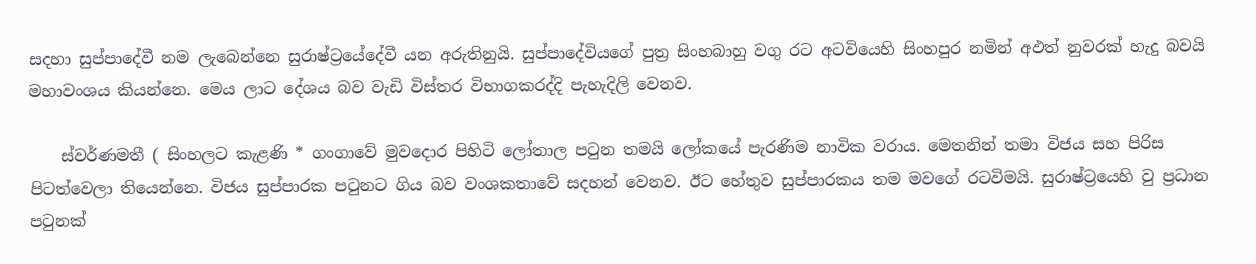සදහා සුප්පාදේවී නම ලැබෙන්නෙ සුරාෂ්ට්‍රයේදේවී යන අරුතිනුයි. සුප්පාදේවියගේ පුත්‍ර සිංහබාහු වගු රට අටවියෙහි සිංහපුර නමින් අඵත් නුවරක් හැදු බවයි මහාවංශය කියන්නෙ. මෙය ලාට දේශය බව වැඩි විස්තර විභාගකරද්දි පැහැදිලි වෙනව.

    ස්වර්ණමතී ( සිංහලට කැළණි * ගංගාවේ මුවදොර පිහිටි ලෝතාල පටුන තමයි ලෝකයේ පැරණිම නාවික වරාය. මෙතනින් තමා විජය සහ පිරිස පිටත්වෙලා තියෙන්නෙ. විජය සුප්පාරක පටුනට ගිය බව වංශකතාවේ සදහන් වෙනව. ඊට හේතුව සුප්පාරකය තම මවගේ රටවිමයි. සුරාෂ්ට්‍රයෙහි වු ප්‍රධාන පටුනක්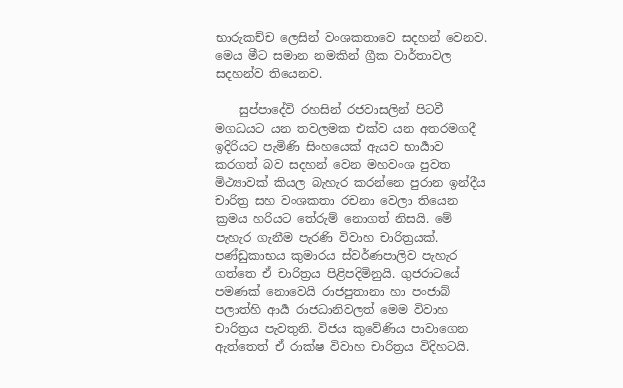භාරුකච්ච ලෙසින් වංශකතාවෙ සදහන් වෙනව. මෙය මීට සමාන නමකින් ග්‍රීක වාර්තාවල සදහන්ව තියෙනව.

    සුප්පාදේවි රහසින් රජවාසලින් පිටවී මගධයට යන තවලමක එක්ව යන අතරමගදී ඉදිරියට පැමිණි සිංහයෙක් ඇයව භාර්‍යාව කරගත් බව සදහන් වෙන මහවංශ පුවත මිථ්‍යාවක් කියල බැහැර කරන්නෙ පුරාන ඉන්දීය චාරිත්‍ර සහ වංශකතා රචනා වෙලා තියෙන ක්‍රමය හරියට තේරුම් නොගත් නිසයි. මේ පැහැර ගැනීම පැරණි විවාහ චාරිත්‍රයක්. පණ්ඩුකාභය කුමාරය ස්වර්ණපාලිව පැහැර ගත්තෙ ඒ චාරිත්‍රය පිළිපදිමිනුයි. ගුජරාටයේ පමණක් නොවෙයි රාජපුතානා හා පංජාබ් පලාත්හි ආර්‍ය රාජධානිවලත් මෙම විවාහ චාරිත්‍රය පැවතුනි. විජය කුවේණිය පාවාගෙන ඇත්තෙත් ඒ රාක්ෂ විවාහ චාරිත්‍රය විදිහටයි.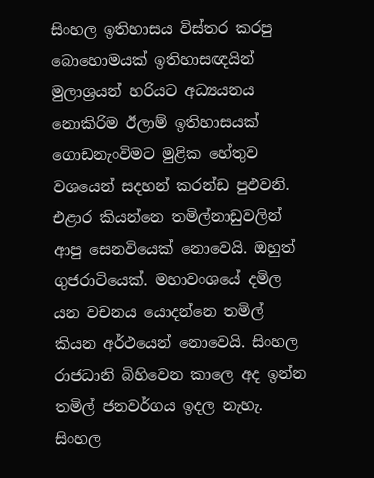සිංහල ඉතිහාසය විස්තර කරපු බොහොමයක් ඉතිහාසඥයින් මුලාශ්‍රයන් හරියට අධ්‍යයනය නොකිරිම ඊලාම් ඉතිහාසයක් ගොඩනැංවිමට මුළික හේතුව වශයෙන් සදහන් කරන්ඩ පුඵවනි. එළාර කියන්නෙ තමිල්නාඩුවලින් ආපු සෙනවියෙක් නොවෙයි. ඔහුත් ගුජරාටියෙක්. මහාවංශයේ දමිල යන වචනය යොදන්නෙ තමිල් කියන අර්ථයෙන් නොවෙයි. සිංහල රාජධානි බිහිවෙන කාලෙ අද ඉන්න තමිල් ජනවර්ගය ඉදල නැහැ. සිංහල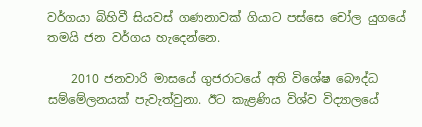වර්ගයා බිහිවී සියවස් ගණනාවක් ගියාට පස්සෙ චෝල යුගයේ තමයි ජන වර්ගය හැදෙන්නෙ.

    2010 ජනවාරි මාසයේ ගුජරාටයේ අති විශේෂ බෞද්ධ සම්මේලනයක් පැවැත්වුනා. ඊට කැළණිය විශ්ව විද්‍යාලයේ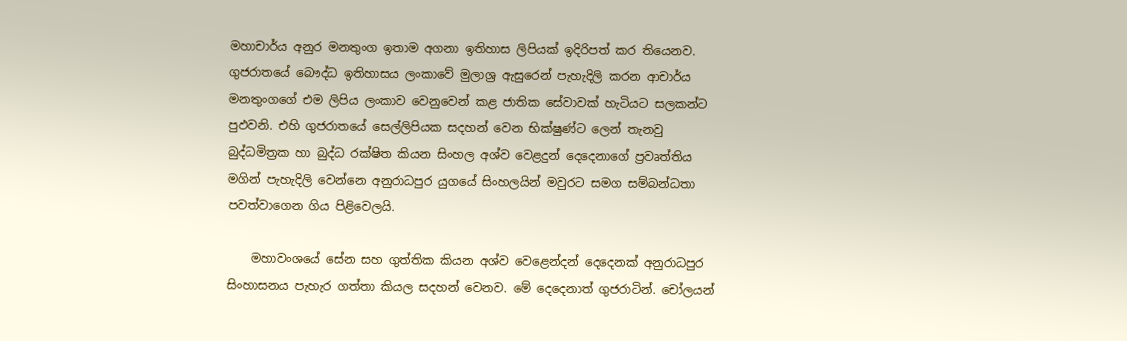මහාචාර්ය අනුර මනතුංග ඉතාම අගනා ඉතිහාස ලිපියක් ඉදිරිපත් කර තියෙනව. ගුජරාතයේ බෞද්ධ ඉතිහාසය ලංකාවේ මුලාශ්‍ර ඇසුරෙන් පැහැදිලි කරන ආචාර්ය මනතුංගගේ එම ලිපිය ලංකාව වෙනුවෙන් කළ ජාතික සේවාවක් හැටියට සලකන්ට පුඵවනි. එහි ගුජරාතයේ සෙල්ලිපියක සදහන් වෙන භික්ෂුණ්ට ලෙන් තැනවු බුද්ධමිත්‍රක හා බුද්ධ රක්ෂිත කියන සිංහල අශ්ව වෙළදුන් දෙදෙනාගේ ප්‍රවෘත්තිය මගින් පැහැදිලි වෙන්නෙ අනුරාධපුර යුගයේ සිංහලයින් මවුරට සමග සම්බන්ධතා පවත්වාගෙන ගිය පිළිවෙලයි.

    මහාවංශයේ සේන සහ ගුත්තික කියන අශ්ව වෙළෙන්දන් දෙදෙනක් අනුරාධපුර සිංහාසනය පැහැර ගත්තා කියල සදහන් වෙනව. මේ දෙදෙනාත් ගුජරාටින්. චෝලයන්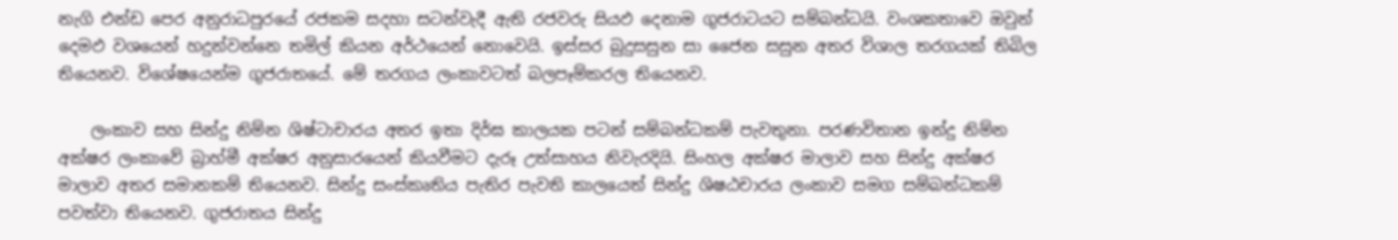නැගි එන්ඩ පෙර අනුරාධපුරයේ රජකම සදහා සටන්වැදී ඇති රජවරු සියඵ දෙනාම ගුජරාටයට සම්බන්ධයි. වංශකතාවෙ ඔවුන් දෙමඵ වශයෙන් හදුන්වන්නෙ තමිල් කියන අර්ථයෙන් නොවෙයි. ඉස්සර බුදුසසුන සා ජෛන සසුන අතර විශාල තරගයක් තිබිල තියෙනව. විශේෂයෙන්ම ගුජරාතයේ. මේ තරගය ලංකාවටත් බලපෑම්කරල තියෙනව.

    ලංකාව සහ සින්දු නිම්න ශිෂ්ටාචාරය අතර ඉතා දිර්ඝ කාලයක පටන් සම්බන්ධකම් පැවතුනා. පරණවිතාන ඉන්දු නිම්න අක්ෂර ලංකාවේ බ්‍රාහ්මී අක්ෂර අනුසාරයෙන් කියවීමට දැරූ උත්සාහය නිවැරදියි. සිංහල අක්ෂර මාලාව සහ සින්දු අක්ෂර මාලාව අතර සමානකම් තියෙනව. සින්දු සංස්කෘතිය පැතිර පැවති කාලයෙත් සින්දු ශිෂඨචාරය ලංකාව සමග සම්බන්ධකම් පවත්වා තියෙනව. ගුජරාතය සින්දු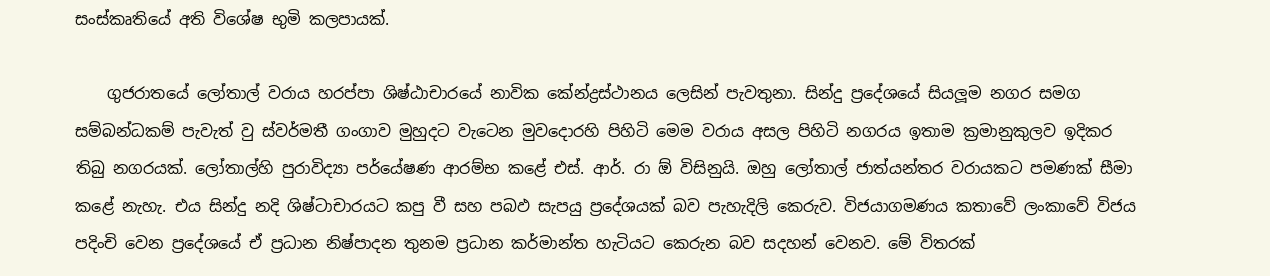සංස්කෘතියේ අති විශේෂ භුමි කලපායක්.

    ගුජරාතයේ ලෝතාල් වරාය හරප්පා ශිෂ්ඨාචාරයේ නාවික කේන්ද්‍රස්ථානය ලෙසින් පැවතුනා. සින්දු ප්‍රදේශයේ සියලූම නගර සමග සම්බන්ධකම් පැවැත් වු ස්වර්මතී ගංගාව මුහුදට වැටෙන මුවදොරහි පිහිටි මෙම වරාය අසල පිහිටි නගරය ඉතාම ක්‍රමානුකුලව ඉදිකර තිබු නගරයක්. ලෝතාල්හි පුරාවිද්‍යා පර්යේෂණ ආරම්භ කළේ එස්. ආර්. රා ඕ විසිනුයි. ඔහු ලෝතාල් ජාත්යන්තර වරායකට පමණක් සීමා කළේ නැහැ. එය සින්දු නදි ශිෂ්ටාචාරයට කපු වී සහ පබඵ සැපයු ප්‍රදේශයක් බව පැහැදිලි කෙරුව. විජයාගමණය කතාවේ ලංකාවේ විජය පදිංචි වෙන ප්‍රදේශයේ ඒ ප්‍රධාන නිෂ්පාදන තුනම ප්‍රධාන කර්මාන්ත හැටියට කෙරුන බව සදහන් වෙනව. මේ විතරක්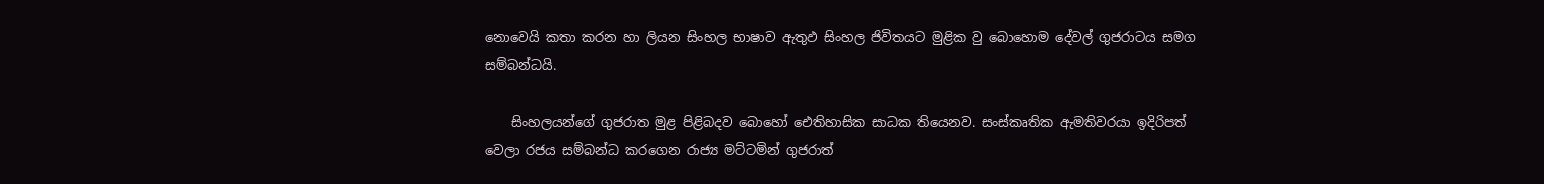නොවෙයි කතා කරන හා ලියන සිංහල භාෂාව ඇතුඵ සිංහල ජිවිතයට මුළික වු බොහොම දේවල් ගුජරාටය සමග සම්බන්ධයි.

    සිංහලයන්ගේ ගුජරාත මුළ පිළිබදව බොහෝ ඓතිහාසික සාධක තියෙනව. සංස්කෘතික ඇමතිවරයා ඉදිරිපත් වෙලා රජය සම්බන්ධ කරගෙන රාජ්‍ය මට්ටමින් ගුජරාත්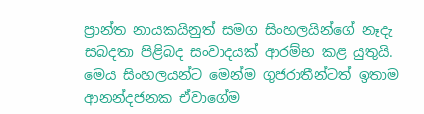ප්‍රාන්ත නායකයිනුත් සමග සිංහලයින්ගේ නෑදැ සබදතා පිළිබද සංවාදයක් ආරම්භ කළ යුතුයි. මෙය සිංහලයන්ට මෙන්ම ගුජරාතීන්ටත් ඉතාම ආනන්දජනක ඒවාගේම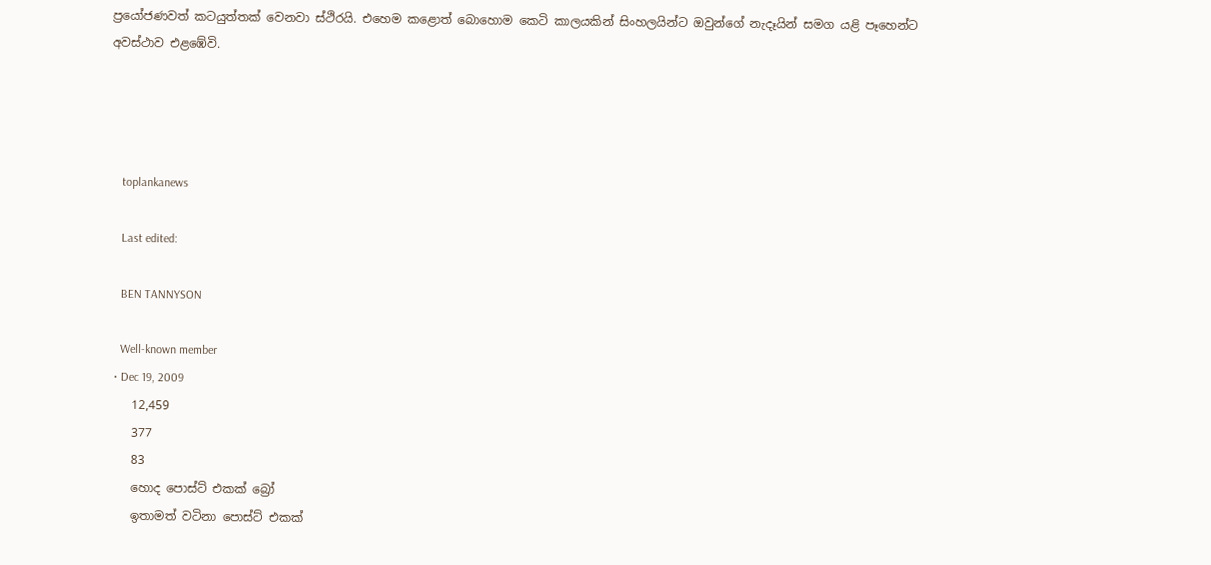ප්‍රයෝජණවත් කටයුත්තක් වෙනවා ස්ථිරයි. එහෙම කළොත් බොහොම කෙටි කාලයකින් සිංහලයින්ට ඔවුන්ගේ නැදෑයින් සමග යළි පෑහෙන්ට අවස්ථාව එළඹේවි.




    toplankanews

    Last edited:

    BEN TANNYSON

    Well-known member
  • Dec 19, 2009
    12,459
    377
    83
    හොද පොස්ට් එකක් බ්‍රෝ
    ඉතාමත් වටිනා පොස්ට් එකක්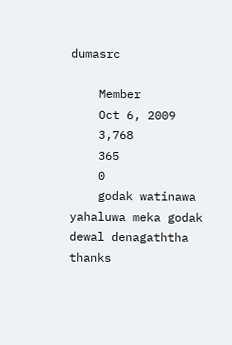dumasrc

    Member
    Oct 6, 2009
    3,768
    365
    0
    godak watinawa yahaluwa meka godak dewal denagaththa thanks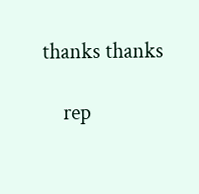thanks thanks

    rep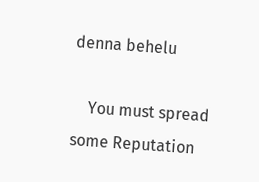denna behelu

    You must spread some Reputation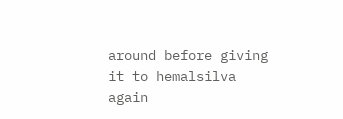around before giving it to hemalsilva again